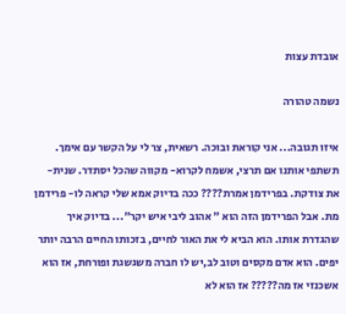אובדת עצות

נשמה טהורה

איזו תגובה... אני קוראת ובוכה. רשאית, צר לי על הקשר עם אימך. תשתפי אותנו אם תרצי, אשמח לקרוא- מקווה שהכל יסתדר. שנית- את צודקת. בפרידמן אמרת???? ככה בדיוק אמא שלי קראה לו- פרידמן מת. אבל הפרידמן הזה הוא " אהוב ליבי איש יקר"... בדיוק איך שהגדרת אותו. הוא הביא לי את האור לחיים, בזכותו החיים הרבה יותר יפים. הוא אדם מקסים וטוב לב,יש לו חברה משגשגת ופורחת, אז הוא אשכנזי אז מה????? אז הוא לא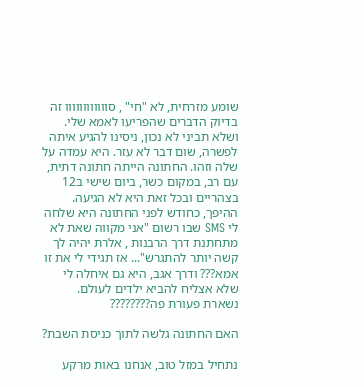שומע מזרחית, לא "חי" , סוווווווווווו זה בדיוק הדברים שהפריעו לאמא שלי. ושלא תביני לא נכון, ניסינו להגיע איתה לפשרה, שום דבר לא עזר. היא עמדה על שלה וזהו. החתונה הייתה חתונה דתית, עם רב, במקום כשר, ביום שישי ב12 בצהריים ובכל זאת היא לא הגיעה. ההיפך, כחודש לפני החתונה היא שלחה לי SMS שבו רשום "אני מקווה שאת לא מתחתנת דרך הרבנות , אלרת יהיה לך קשה יותר להתגרש"... אז תגידי לי את זו אמא??? ודרך אגב, היא גם איחלה לי שלא אצליח להביא ילדים לעולם. נשארת פעורת פה????????

האם החתונה גלשה לתוך כניסת השבת?

נתחיל במזל טוב, אנחנו באות מרקע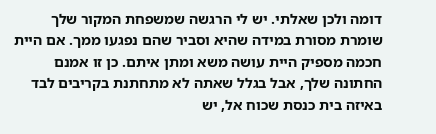דומה ולכן שאלתי. יש לי הרגשה שמשפחת המקור שלך שומרת מסורת במידה שהיא וסביר שהם נפגעו ממך. אם היית חכמה מספיק היית עושה משא ומתן איתם. כן זו אמנם החתונה שלך, אבל בגלל שאתה לא מתחתנת בקריבים לבד באיזה בית כנסת שכוח אל, יש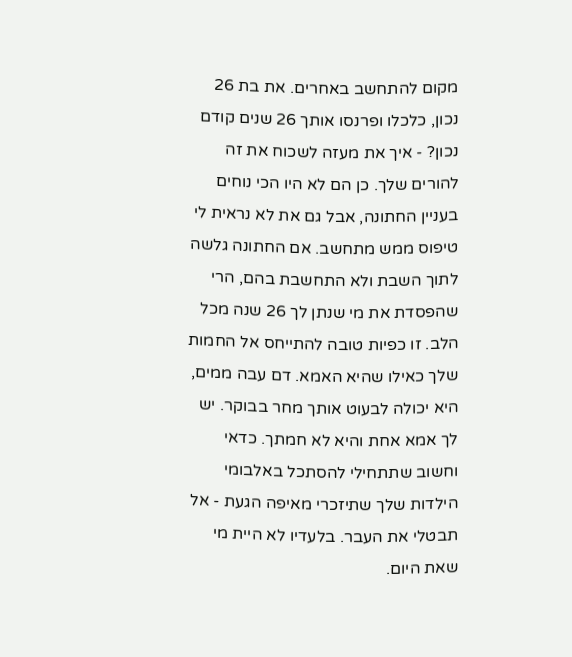מקום להתחשב באחרים. את בת 26 נכון, כלכלו ופרנסו אותך 26 שנים קודם נכון? - איך את מעזה לשכוח את זה להורים שלך. כן הם לא היו הכי נוחים בעניין החתונה, אבל גם את לא נראית לי טיפוס ממש מתחשב. אם החתונה גלשה לתוך השבת ולא התחשבת בהם, הרי שהפסדת את מי שנתן לך 26 שנה מכל הלב. זו כפיות טובה להתייחס אל החמות שלך כאילו שהיא האמא. דם עבה ממים, היא יכולה לבעוט אותך מחר בבוקר. יש לך אמא אחת והיא לא חמתך. כדאי וחשוב שתתחילי להסתכל באלבומי הילדות שלך שתיזכרי מאיפה הגעת - אל תבטלי את העבר. בלעדיו לא היית מי שאת היום.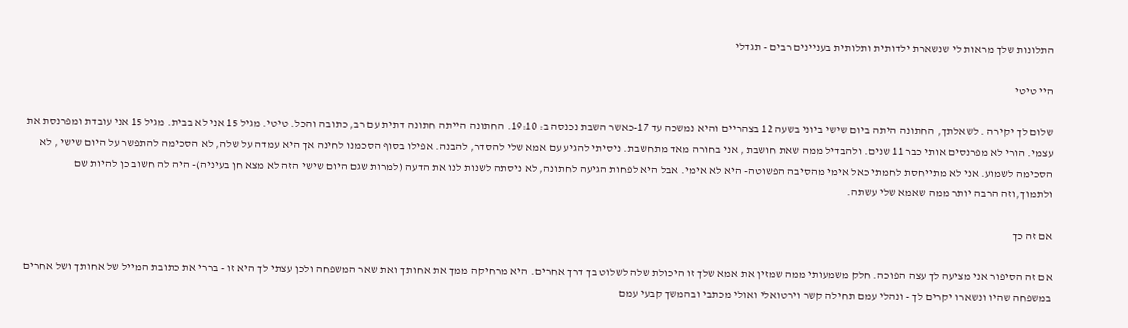התלונות שלך מראות לי שנשארת ילדותית ותלותית בעניינים רבים - תגדלי

היי טיטי

שלום לך יקירה . לשאלתך, החתונה היתה ביום שישי ביוני בשעה 12 בצהריים והיא נמשכה עד 17-כאשר השבת נכנסה ב: 19:10. החתונה הייתה חתונה דתית עם רב, כתובה והכל. טיטי. מגיל 15 אני לא בבית. מגיל 15 אני עובדת ומפרנסת את עצמי. הורי לא מפרנסים אותי כבר 11 שנים. ולהבדיל ממה שאת חושבת , אני בחורה מאד מתחשבת. ניסיתי להגיע עם אמא שלי להסדר, להבנה. אפילו בסוף הסכמנו לחינה אך היא עמדה על שלה, לא הסכימה להתפשר על היום שישי , לא הסכימה לשמוע. אני לא מתייחסת לחמתי כאל אימי מהסיבה הפשוטה- היא לא אימי. אבל היא לפחות הגיעה לחתונה, לא ניסתה לשנות לנו את הדעה (למרות שגם היום שישי הזה לא מצא חן בעיניה)- היה לה חשוב כן להיות שם ולתמוך,וזה הרבה יותר ממה שאמא שלי עשתה.

אם זה כך

אם זה הסיפור אני מציעה לך עצה הפוכה. חלק משמעותי ממה שמזין את אמא שלך זו היכולת שלה לשלוט בך דרך אחרים. היא מרחיקה ממך את אחותך ואת שאר המשפחה ולכן עצתי לך היא זו - בררי את כתובת המייל של אחותך ושל אחרים במשפחה שהיו ונשארו יקרים לך - ונהלי עמם תחילה קשר וירטואלי ואולי מכתבי ובהמשך קבעי עמם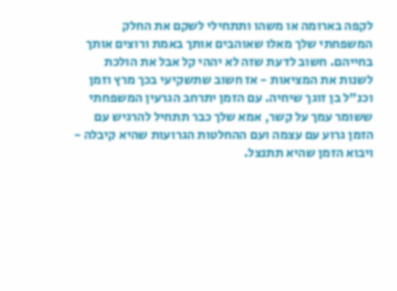לקפה בארומה או משהו ותתחילי לשקם את החלק המשפחתי שלך מאלו שאוהבים אותך באמת ורוצים אותך בחייהם. חשוב לדעת שזה לא יההי קל אבל את הולכת לשנות את המציאות - אז חשוב שתשקיעי בכך מרץ וזמן וכנ"ל בן זוגך שיחיה. עם הזמן יתרחב הגרעין המשפחתי ששומר עמך על קשר, אמא שלך כבר תתחיל להרגיש עם הזמן גרוע עם עצמה ועם ההחלטות הגרועות שהיא קיבלה - ויבוא הזמן שהיא תתנצל.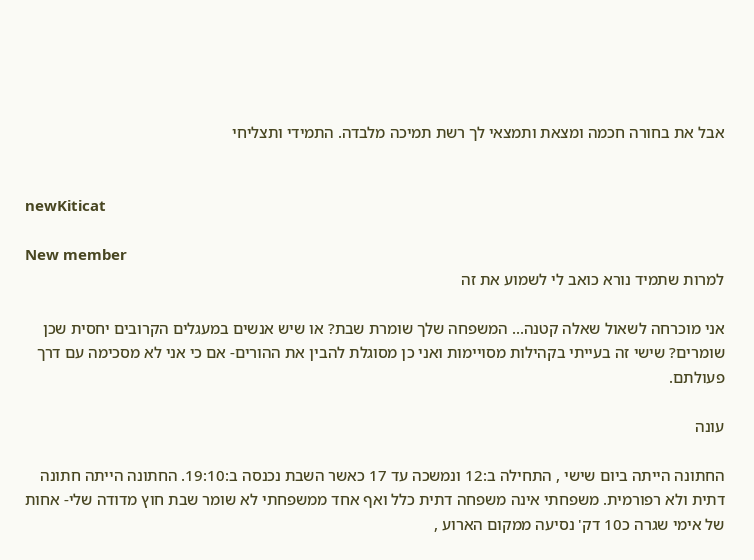אבל את בחורה חכמה ומצאת ותמצאי לך רשת תמיכה מלבדה. התמידי ותצליחי


newKiticat

New member
למרות שתמיד נורא כואב לי לשמוע את זה

אני מוכרחה לשאול שאלה קטנה... המשפחה שלך שומרת שבת? או שיש אנשים במעגלים הקרובים יחסית שכן שומרים? שישי זה בעייתי בקהילות מסויימות ואני כן מסוגלת להבין את ההורים- אם כי אני לא מסכימה עם דרך פעולתם.

עונה

החתונה הייתה ביום שישי , התחילה ב:12 ונמשכה עד 17 כאשר השבת נכנסה ב:19:10. החתונה הייתה חתונה דתית ולא רפורמית. משפחתי אינה משפחה דתית כלל ואף אחד ממשפחתי לא שומר שבת חוץ מדודה שלי- אחות של אימי שגרה כ10 דק' נסיעה ממקום הארוע ,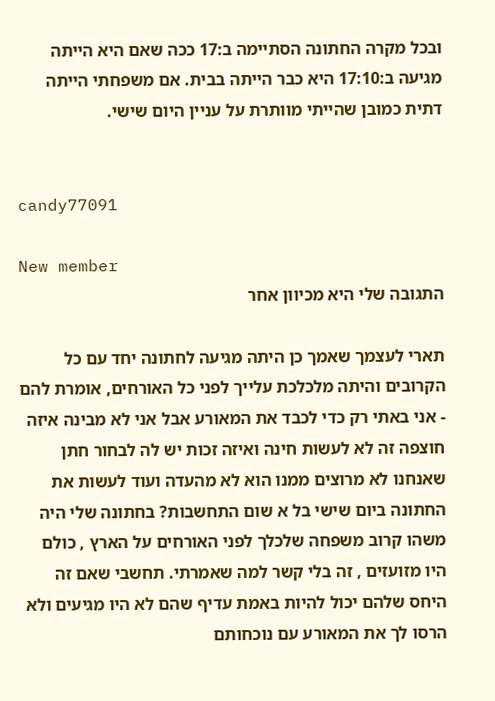ובכל מקרה החתונה הסתיימה ב:17 ככה שאם היא הייתה מגיעה ב:17:10 היא כבר הייתה בבית. אם משפחתי הייתה דתית כמובן שהייתי מוותרת על עניין היום שישי.


candy77091

New member
התגובה שלי היא מכיוון אחר

תארי לעצמך שאמך כן היתה מגיעה לחתונה יחד עם כל הקרובים והיתה מלכלכת עלייך לפני כל האורחים, אומרת להם - אני באתי רק כדי לכבד את המאורע אבל אני לא מבינה איזה חוצפה זה לא לעשות חינה ואיזה זכות יש לה לבחור חתן שאנחנו לא מרוצים ממנו הוא לא מהעדה ועוד לעשות את החתונה ביום שישי בל א שום התחשבות? בחתונה שלי היה משהו קרוב משפחה שלכלך לפני האורחים על הארץ , כולם היו מזועזים , זה בלי קשר למה שאמרתי. תחשבי שאם זה היחס שלהם יכול להיות באמת עדיף שהם לא היו מגיעים ולא הרסו לך את המאורע עם נוכחותם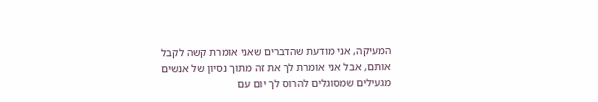המעיקה, אני מודעת שהדברים שאני אומרת קשה לקבל אותם, אבל אני אומרת לך את זה מתוך נסיון של אנשים מגעילים שמסוגלים להרוס לך יום עם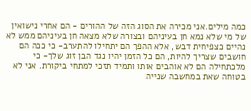כמה מילים.אני מכירה את הסוג הזה של ההורים - הם אחרי נישואין של מי שלא נמא חן בעיניהם ובצורה שלא מצאה חן בעיניהם ממש לא נהיים כצפיחית דבש, אלא ההפך הם יתחילו להתערב- כי ככה הם חושבים שצריך להיות, הם כל הזמן יהיו נגד הבן זוג שלך- כי מלכתחילה הם לא אוהבים אותו ותמיד תזכי למתחי ביקורת. אני לא בטוחה שאת במחשבה שנייה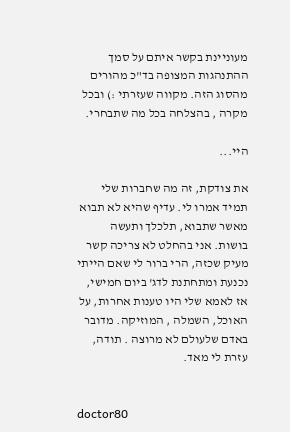מעוניינת בקשר איתם על סמך ההתנהגות המצופה בד"כ מהורים מהסוג הזה. מקווה שעזרתי :) ובכל מקרה , בהצלחה בכל מה שתבחרי.

היי...

את צודקת, זה מה שחברות שלי תמיד אמרו לי. עדיף שהיא לא תבוא מאשר שתבוא, תלכלך ותעשה בושות. אני בהחלט לא צריכה קשר מעיק שכזה, הרי ברור לי שאם הייתי נכנעת ומתחתנת לדג' ביום חמישי, אז לאמא שלי היו טענות אחרות, על האוכל, השמלה , המוזיקה. מדובר באדם שלעולם לא מרוצה . תודה, עזרת לי מאד.


doctor80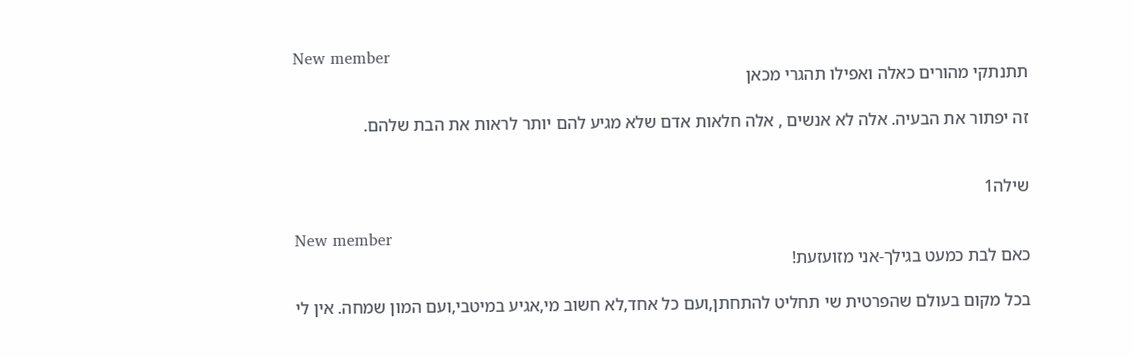New member
תתנתקי מהורים כאלה ואפילו תהגרי מכאן

זה יפתור את הבעיה. אלה לא אנשים , אלה חלאות אדם שלא מגיע להם יותר לראות את הבת שלהם.


שילה1

New member
כאם לבת כמעט בגילך-אני מזועזעת!

בכל מקום בעולם שהפרטית שי תחליט להתחתן,ועם כל אחד,לא חשוב מי,אגיע במיטבי,ועם המון שמחה. אין לי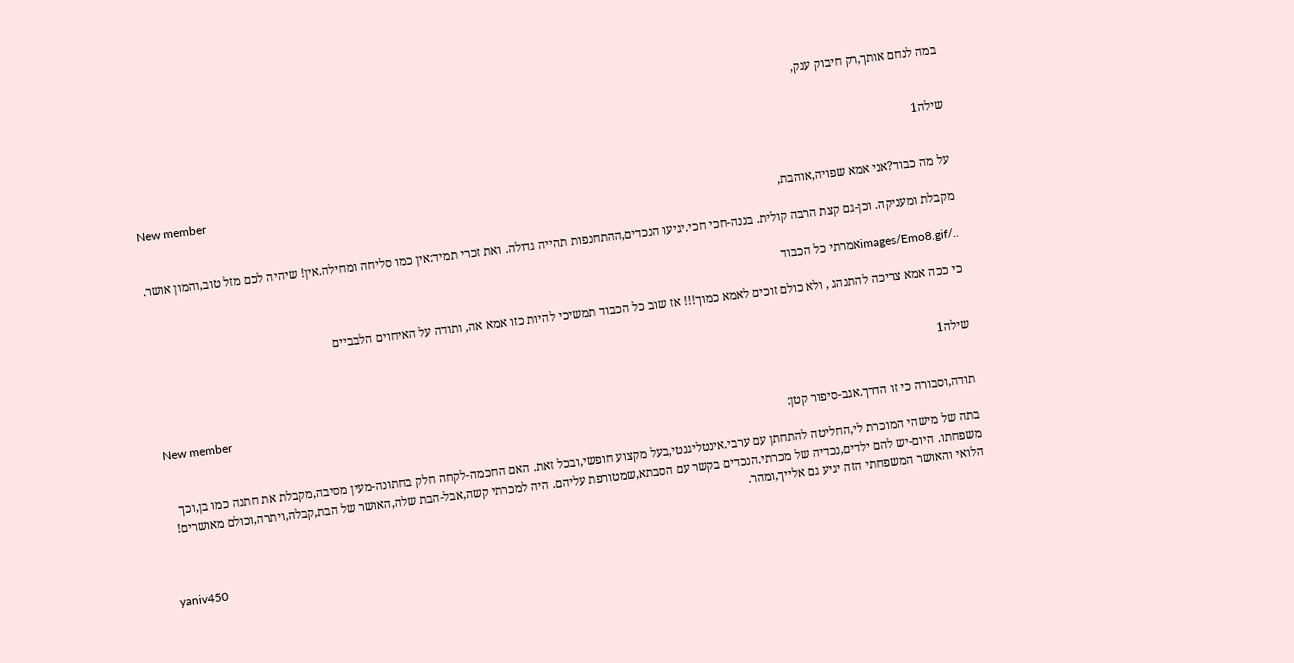במה לנחם אותך,רק חיבוק ענק,


שילה1

New member
על מה כבוד?אני אמא שפויה,אוהבת,

מקבלת ומעניקה. וכן-גם קצת הרבה קולית. בננה-חכי חכי.יגיעו הנכדים,ההתחנפות תהייה גדולה. ואת זכרי תמיד:אין כמו סליחה ומחילה.אין! שיהיה לכם מזל טוב,והמון אושר.

../images/Emo8.gifאמרתי כל הכבוד

כי ככה אמא צריכה להתנהג , ולא כולם זוכים לאמא כמוך!!! אז שוב כל הכבוד תמשיכי להיות כזו אמא אה, ותודה על האיחוים הלבביים


שילה1

New member
תודה,וסבורה כי זו הדרך.אגב-סיפור קטן:

בתה של מישהי המוכרת לי,החליטה להתחתן עם ערבי.אינטליגנטי,בעל מקצוע חופשי,ובכל זאת. האם החכמה-לקחה חלק בחתונה-מעין מסיבה,מקבלת את חתנה כמו בן,וכך משפחתו. היום-יש להם ילדים,נכדיה של מכרתי.הנכדים בקשר עם הסבתא,שמטורפת עליהם. היה למכרתי קשה,אבל-הבת שלה,האושר של הבת,קבלה,ויתרה,וכולם מאושרים! הלואי והאושר המשפחתי הזה יגיע גם אלייך,ומהר.


yaniv450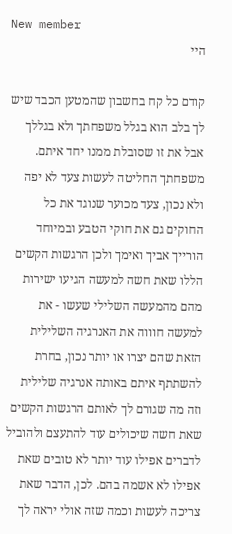New member
היי

קודם כל קח בחשבון שהמטען הכבד שיש לך בלב הוא בגלל משפחתך ולא בגללך אבל את זו שסובלת ממנו יחד איתם. משפחתך החליטה לעשות צעד לא יפה ולא נכון, צעד מכוער שנוגד את כל החוקים גם את חוקי הטבע ובמיוחד הורייך אביך ואימך ולכן הרגשות הקשים הללו שאת חשה למעשה הגיעו ישירות מהם מהמעשה השלילי שעשו - את למעשה חוווה את האנרגיה השלילית הזאת שהם יצרו או יותר נכון, בחרת להשתתף איתם באותה אנרגיה שלילית וזה מה שגורם לך לאותם הרגשות הקשים שאת חשה שיכולים עוד להתעצם ולהוביל לדברים אפילו עוד יותר לא טובים שאת אפילו לא אשמה בהם. לכן, הדבר שאת צריכה לעשות וכמה שזה אולי יראה לך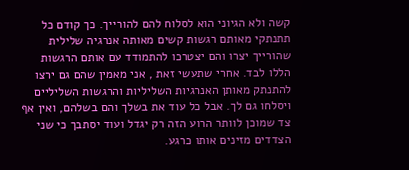קשה ולא הגיוני הוא לסלוח להם להורייך. כך קודם כל תתנתקי מאותם רגשות קשים מאותה אנרגיה שלילית שהורייך יצרו והם יצטרכו להתמודד עם אותם הרגשות הללו לבד. אחרי שתעשי זאת , אני מאמין שהם גם ירצו להתנתק מאותן האנרגיות השליליות והרגשות השליליים ויסלחו גם לך. אבל כל עוד את בשלך והם בשלהם, ואין אף צד שמוכן לוותר הרוע הזה רק יגדל ועוד יסתבך כי שני הצדדים מזינים אותו כרגע.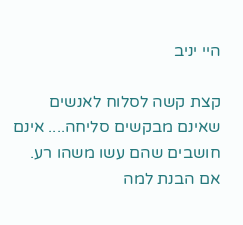היי יניב

קצת קשה לסלוח לאנשים שאינם מבקשים סליחה.... אינם חושבים שהם עשו משהו רע. אם הבנת למה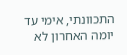התכוונתי, אימי עד יומה האחרון לא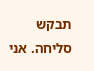תבקש סליחה. אני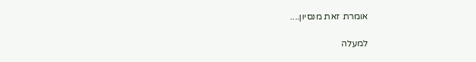אומרת זאת מנסיון....

למעלה